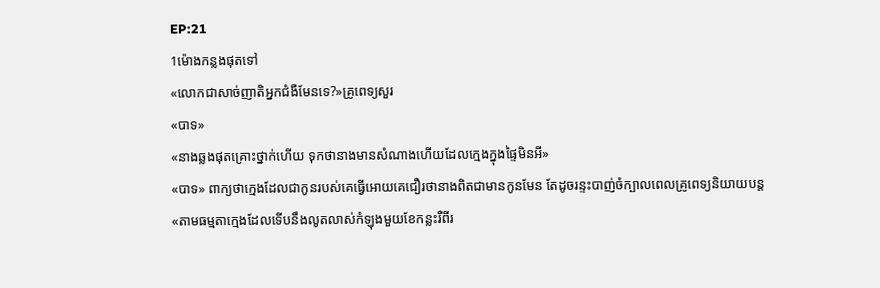EP:21
1ម៉ោងកន្លងផុតទៅ
«លោកជាសាច់ញាតិអ្នកជំងឺមែនទេ?»គ្រូពេទ្យសួរ
«បាទ»
«នាងឆ្លងផុតគ្រោះថ្នាក់ហើយ ទុកថានាងមានសំណាងហើយដែលក្មេងក្នុងផ្ទៃមិនអី»
«បាទ» ពាក្យថាក្មេងដែលជាកូនរបស់គេធ្វើអោយគេជឿរថានាងពិតជាមានកូនមែន តែដូចរន្ទះបាញ់ចំក្បាលពេលគ្រូពេទ្យនិយាយបន្ត
«តាមធម្មតាក្មេងដែលទើបនឹងលូតលាស់កំឡុងមួយខែកន្លះរឺពីរ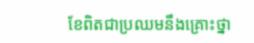ខែពិតជាប្រឈមនឹងគ្រោះថ្នា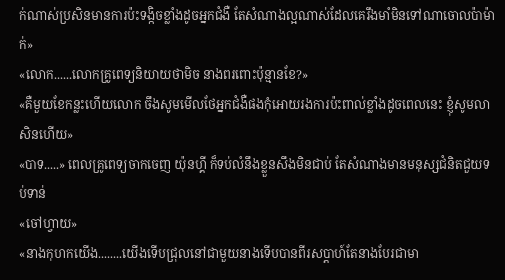ក់ណាស់ប្រសិនមានការប៉ះទង្កិចខ្លាំងដូចអ្នកជំងឺ តែសំណាងល្អណាស់ដែលគេរឹងមាំមិនទៅណាចោលប៉ាម៉ាក់»
«លោក......លោកគ្រូពេទ្យនិយាយថាមិច នាងពរពោះប៉ុន្មានខែ?»
«គឺមួយខែកន្លះហើយលោក ចឹងសូមមើលថែអ្នកជំងឺផងកុំអោយរងការប៉ះពាល់ខ្លាំងដូចពេលនេះ ខ្ញុំសូមលាសិនហើយ»
«បាទ.....» ពេលគ្រូពេទ្យចាកចេញ យ៉ុនហ្គី ក៏ទប់លំនឹងខ្លួនសឹងមិនជាប់ តែសំណាងមានមនុស្សជំនិតជួយទប់ទាន់
«ចៅហ្វាយ»
«នាងកុហកយើង........យើងទើបជ្រុលនៅជាមួយនាងទើបបានពីរសប្តាហ៍តែនាងបែរជាមា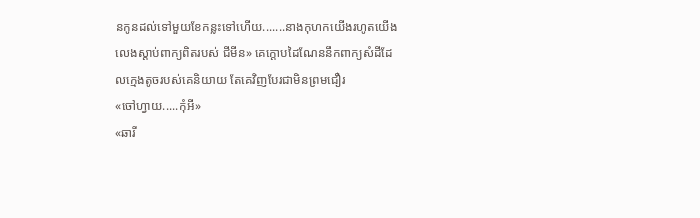នកូនដល់ទៅមួយខែកន្លះទៅហើយ.......នាងកុហកយើងរហូតយើងលេងស្តាប់ពាក្យពិតរបស់ ជីមីន» គេក្តោបដៃណែននឹកពាក្យសំដីដែលក្មេងតូចរបស់គេនិយាយ តែគេវិញបែរជាមិនព្រមជឿរ
«ចៅហ្វាយ.....កុំអី»
«ឆារី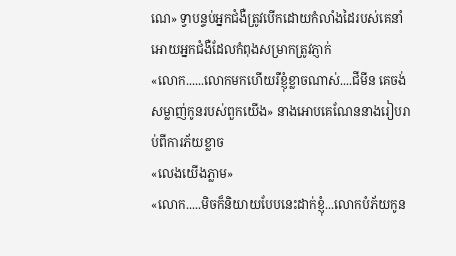ណេ» ទ្វាបន្ទប់អ្នកជំងឺត្រូវបើកដោយកំលាំងដៃរបស់គេនាំអោយអ្នកជំងឺដែលកំពុងសម្រាកត្រូវភ្ញាក់
«លោក......លោកមកហើយរឺខ្ញុំខ្លាចណាស់....ជីមីន គេចង់សម្លាញ់កូនរបស់ពួកយើង» នាងអោបគេណែននាងរៀបរាប់ពីការភ័យខ្លាច
«លេងយើងភ្លាម»
«លោក.....មិចក៏និយាយបែបនេះដាក់ខ្ញុំ...លោកបំភ័យកូន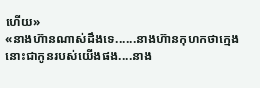ហើយ»
«នាងហ៊ានណាស់ដឹងទេ......នាងហ៊ានកុហកថាក្មេងនោះជាកូនរបស់យើងផង....នាង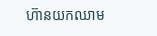ហ៊ានយកឈាម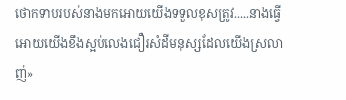ថោកទាបរបស់នាងមកអោយយើងទទួលខុសត្រូវ.....នាងធ្វើអោយយើងខឹងស្អប់លេងជឿរសំដីមនុស្សដែលយើងស្រលាញ់»